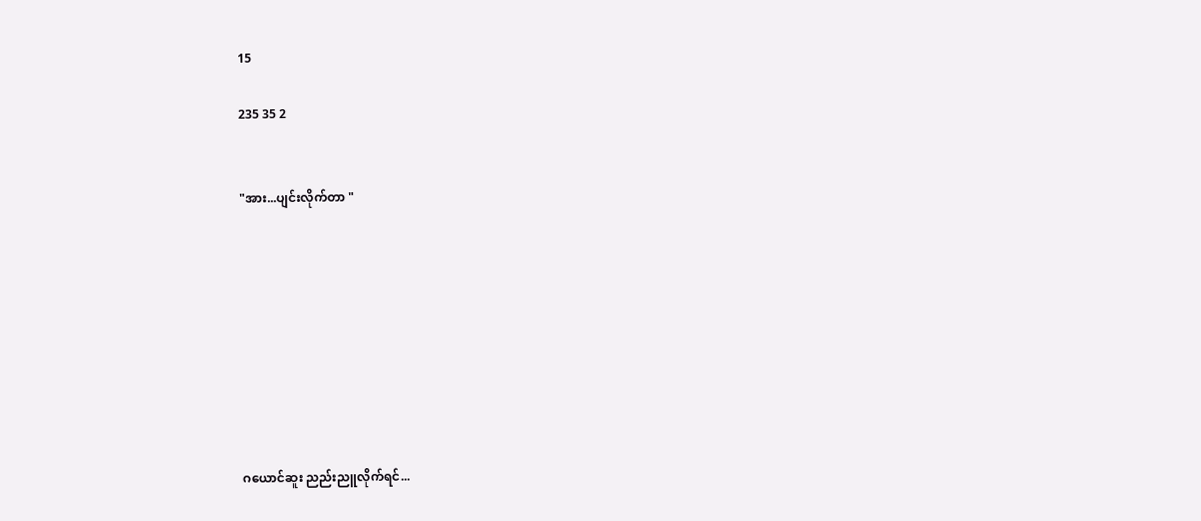15

235 35 2


"အား...ပျင်းလိုက်တာ "









ဂယောင်ဆူး ညည်းညူလိုက်ရင်...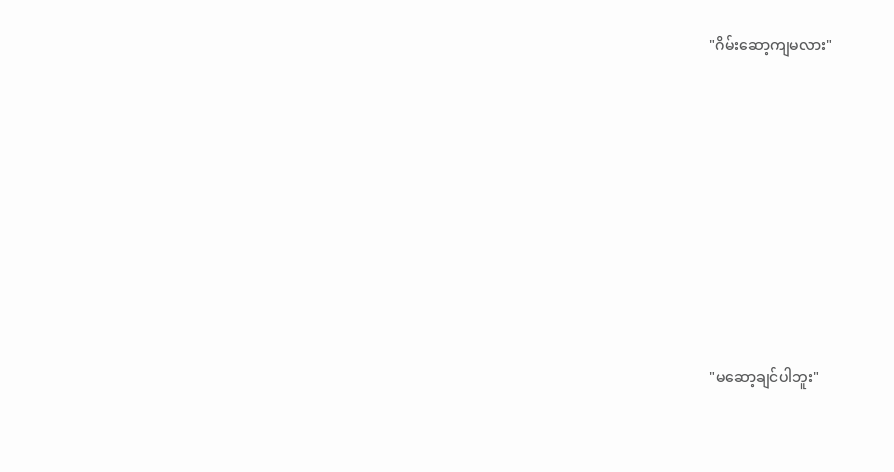"ဂိမ်းဆော့ကျမလား"










"မဆော့ချင်ပါဘူး"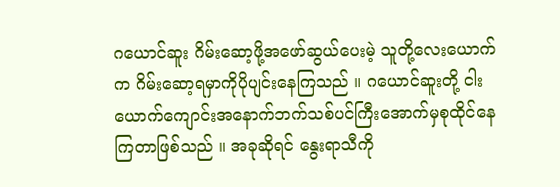ဂယောင်ဆူး ဂိမ်းဆော့ဖို့အဖော်ဆွယ်ပေးမဲ့ သူတို့လေးယောက်က ဂိမ်းဆော့ရမှာကိုပိုပျင်းနေကြသည် ။ ဂယောင်ဆူးတို့ ငါးယောက်ကျောင်းအနောက်ဘက်သစ်ပင်ကြီးအောက်မှစုထိုင်နေကြတာဖြစ်သည် ။ အခုဆိုရင် နွေးရာသီကို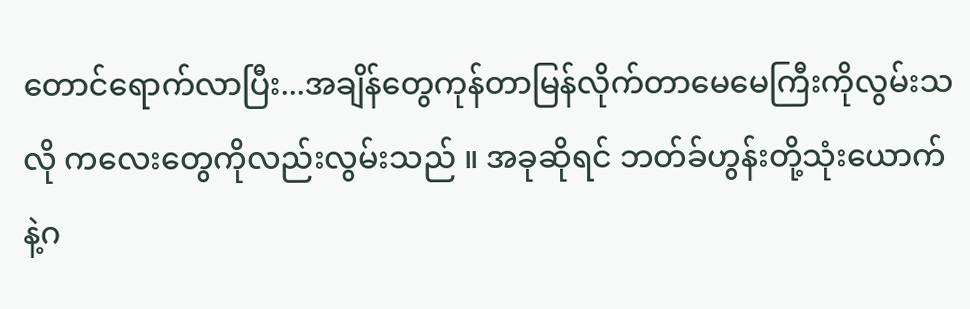တောင်ရောက်လာပြီး...အချိန်တွေကုန်တာမြန်လိုက်တာမေမေကြီးကိုလွမ်းသလို ကလေးတွေကိုလည်းလွမ်းသည် ။ အခုဆိုရင် ဘတ်ခ်ဟွန်းတို့သုံးယောက်နဲ့ဂ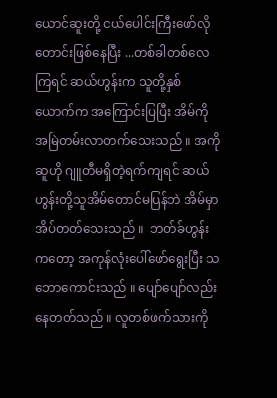ယောင်ဆူးတို့ ငယ်ပေါင်းကြီးဖော်လိုတောင်းဖြစ်နေပြီး ...တစ်ခါတစ်လေကြရင် ဆယ်ဟွန်းက သူတို့နှစ်ယောက်က အကြောင်းပြပြီး အိမ်ကိုအမြဲတမ်းလာတက်သေးသည် ။ အကိုဆူဟို ဂျူတီမရှိတဲ့ရက်ကျရင် ဆယ်ဟွန်းတို့သူအိမ်တောင်မပြန်ဘဲ အိမ်မှာအိပ်တတ်သေးသည် ။  ဘတ်ခ်ဟွန်းကတော့ အကုန်လုံးပေါ်ဖော်ရွေးပြီး သဘောကောင်းသည် ။ ပျော်ပျော်လည်းနေတတ်သည် ။ လူတစ်ဖက်သားကို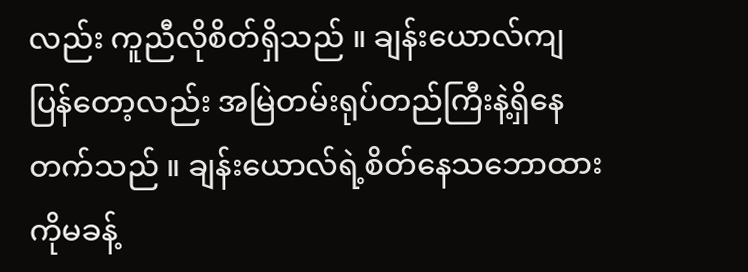လည်း ကူညီလိုစိတ်ရှိသည် ။ ချန်းယောလ်ကျပြန်တော့လည်း အမြဲတမ်းရုပ်တည်ကြီးနဲ့ရှိနေတက်သည် ။ ချန်းယောလ်ရဲ့စိတ်နေသဘောထားကိုမခန့်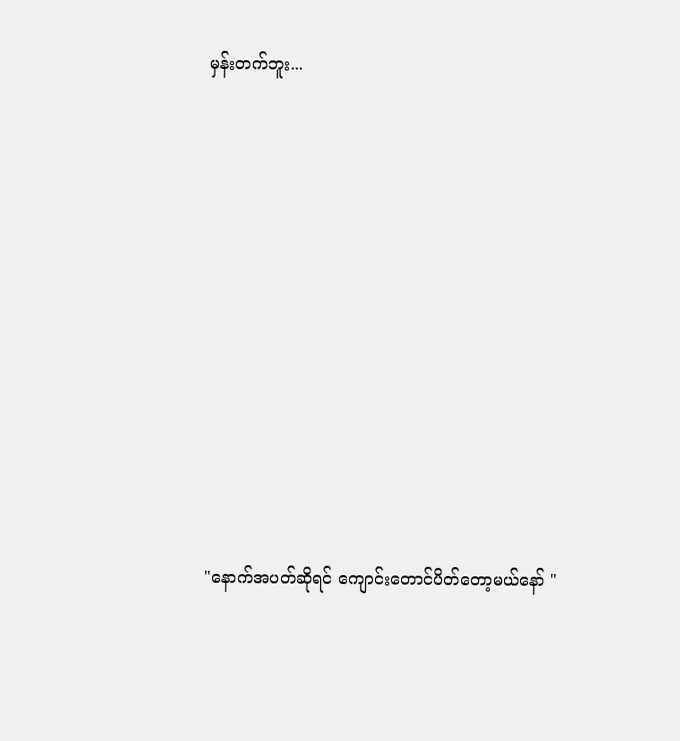မှန်းတက်ဘူး...












"နောက်အပတ်ဆိုရင် ကျောင်းတောင်ပိတ်တော့မယ်နော် "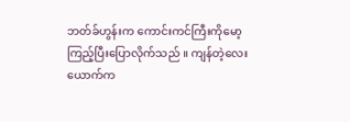ဘတ်ခ်ဟွန်းက ကောင်းကင်ကြီးကိုမော့ကြည့်ပြီးပြောလိုက်သည် ။ ကျန်တဲ့လေးယောက်က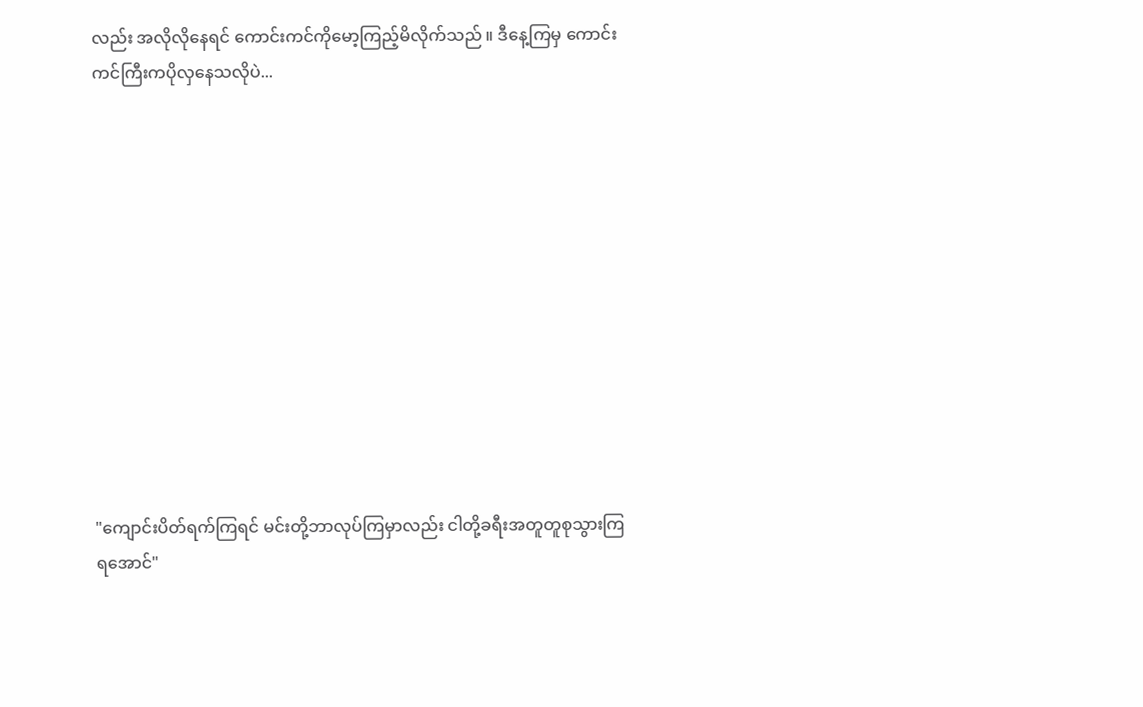လည်း အလိုလိုနေရင် ကောင်းကင်ကိုမော့ကြည့်မိလိုက်သည် ။ ဒီနေ့ကြမှ ကောင်းကင်ကြီးကပိုလှနေသလိုပဲ...












"ကျောင်းပိတ်ရက်ကြရင် မင်းတို့ဘာလုပ်ကြမှာလည်း ငါတို့ခရီးအတူတူစုသွားကြရအောင်"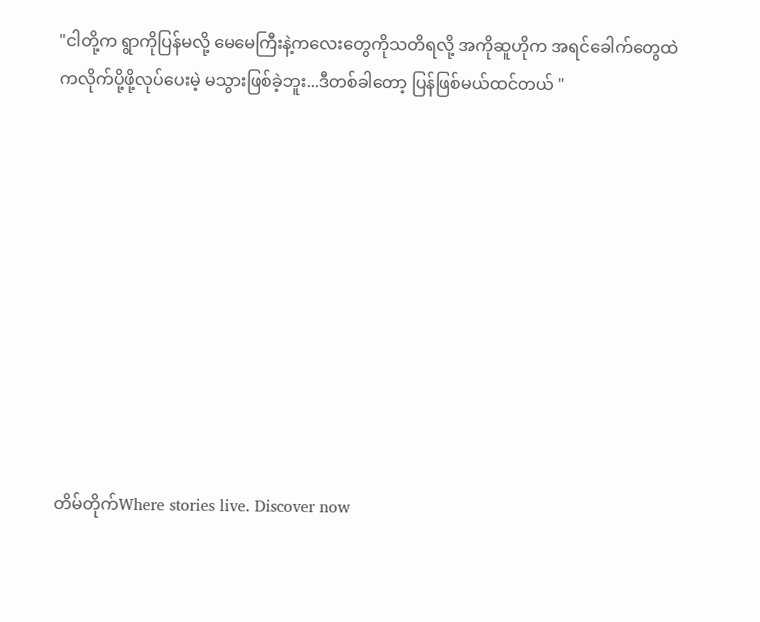"ငါတို့က ရွာကိုပြန်မလို့ မေမေကြီးနဲ့ကလေးတွေကိုသတိရလို့ အကိုဆူဟိုက အရင်ခေါက်တွေထဲကလိုက်ပို့ဖို့လုပ်ပေးမဲ့ မသွားဖြစ်ခဲ့ဘူး...ဒီတစ်ခါတော့ ပြန်ဖြစ်မယ်ထင်တယ် "










တိမ်တိုက်Where stories live. Discover now